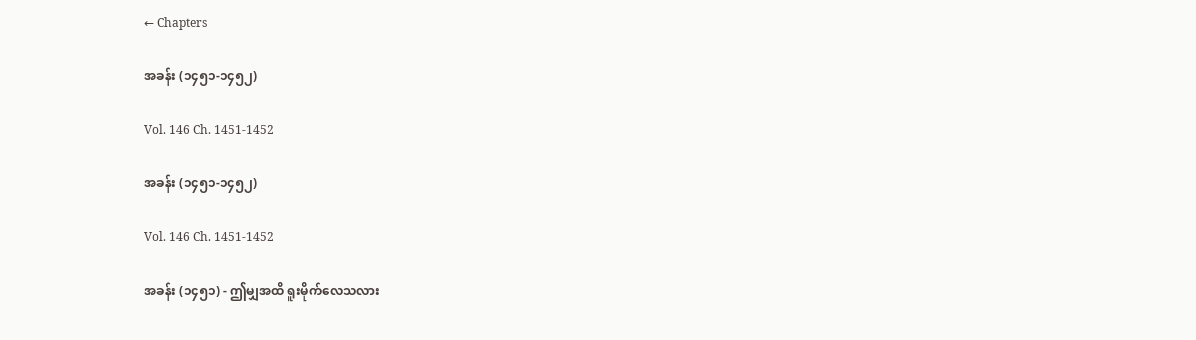← Chapters

အခန်း (၁၄၅၁-၁၄၅၂)

Vol. 146 Ch. 1451-1452

အခန်း (၁၄၅၁-၁၄၅၂)

Vol. 146 Ch. 1451-1452

အခန်း (၁၄၅၁) - ဤမျှအထိ ရူးမိုက်လေသလား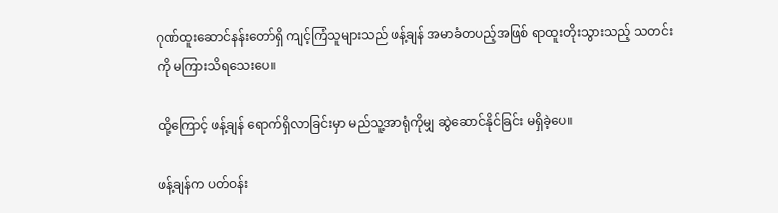ဂုဏ်ထူးဆောင်နန်းတော်ရှိ ကျင့်ကြံသူများသည် ဖန့်ချန် အမာခံတပည့်အဖြစ် ရာထူးတိုးသွားသည့် သတင်းကို မကြားသိရသေးပေ။

ထို့ကြောင့် ဖန့်ချန် ရောက်ရှိလာခြင်းမှာ မည်သူ့အာရုံကိုမျှ ဆွဲဆောင်နိုင်ခြင်း မရှိခဲ့ပေ။

ဖန့်ချန်က ပတ်ဝန်း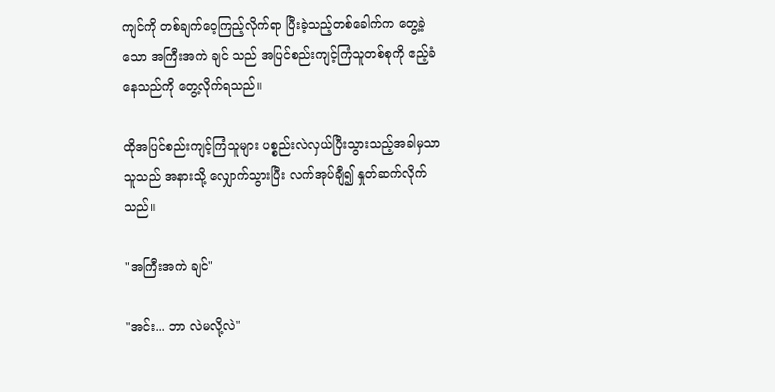ကျင်ကို တစ်ချက်ဝေ့ကြည့်လိုက်ရာ ပြီးခဲ့သည့်တစ်ခေါက်က တွေ့ခဲ့သော အကြီးအကဲ ချင် သည် အပြင်စည်းကျင့်ကြံသူတစ်စုကို ဧည့်ခံနေသည်ကို တွေ့လိုက်ရသည်။

ထိုအပြင်စည်းကျင့်ကြံသူများ ပစ္စည်းလဲလှယ်ပြီးသွားသည့်အခါမှသာ သူသည် အနားသို့ လျှောက်သွားပြီး လက်အုပ်ချီ၍ နှုတ်ဆက်လိုက်သည်။

"အကြီးအကဲ ချင်"

"အင်း... ဘာ လဲမလို့လဲ"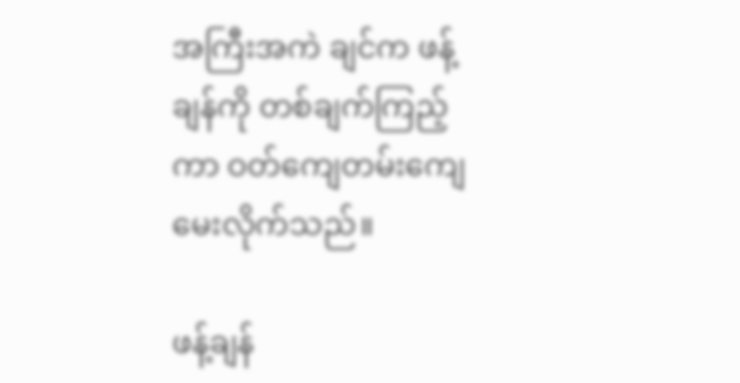အကြီးအကဲ ချင်က ဖန့်ချန်ကို တစ်ချက်ကြည့်ကာ ဝတ်ကျေတမ်းကျေ မေးလိုက်သည်။

ဖန့်ချန်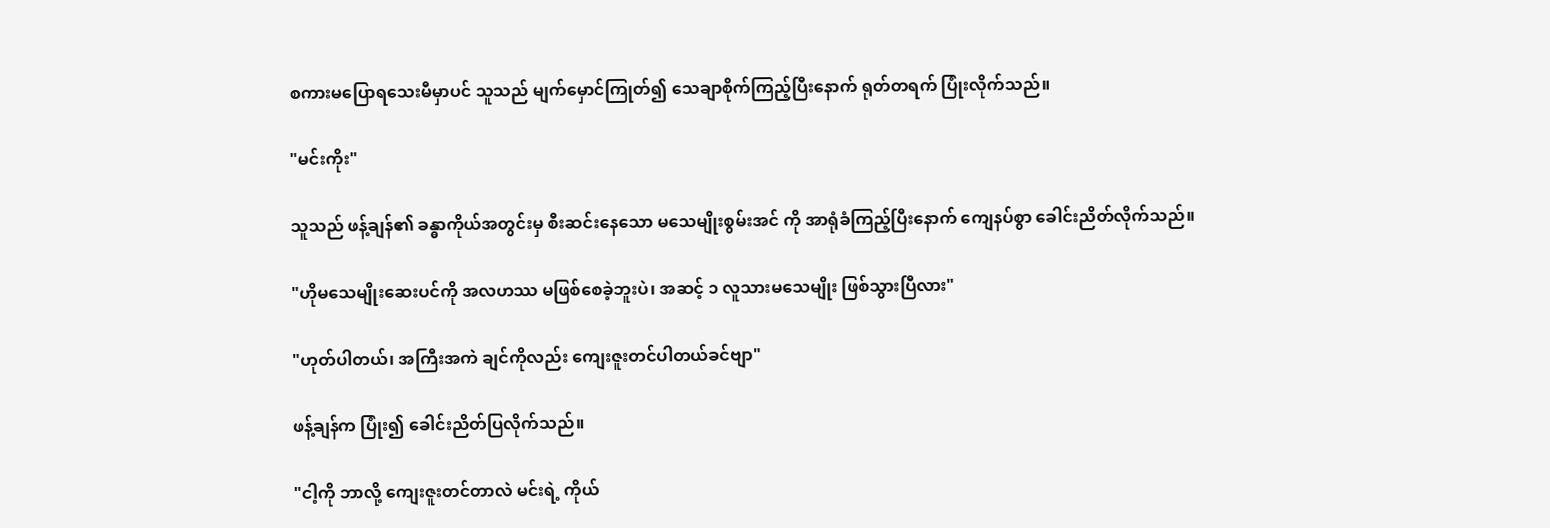စကားမပြောရသေးမီမှာပင် သူသည် မျက်မှောင်ကြုတ်၍ သေချာစိုက်ကြည့်ပြီးနောက် ရုတ်တရက် ပြုံးလိုက်သည်။

"မင်းကိုး"

သူသည် ဖန့်ချန်၏ ခန္ဓာကိုယ်အတွင်းမှ စီးဆင်းနေသော မသေမျိုးစွမ်းအင် ကို အာရုံခံကြည့်ပြီးနောက် ကျေနပ်စွာ ခေါင်းညိတ်လိုက်သည်။

"ဟိုမသေမျိုးဆေးပင်ကို အလဟဿ မဖြစ်စေခဲ့ဘူးပဲ၊ အဆင့် ၁ လူသားမသေမျိုး ဖြစ်သွားပြီလား"

"ဟုတ်ပါတယ်၊ အကြီးအကဲ ချင်ကိုလည်း ကျေးဇူးတင်ပါတယ်ခင်ဗျာ"

ဖန့်ချန်က ပြုံး၍ ခေါင်းညိတ်ပြလိုက်သည်။

"ငါ့ကို ဘာလို့ ကျေးဇူးတင်တာလဲ မင်းရဲ့ ကိုယ်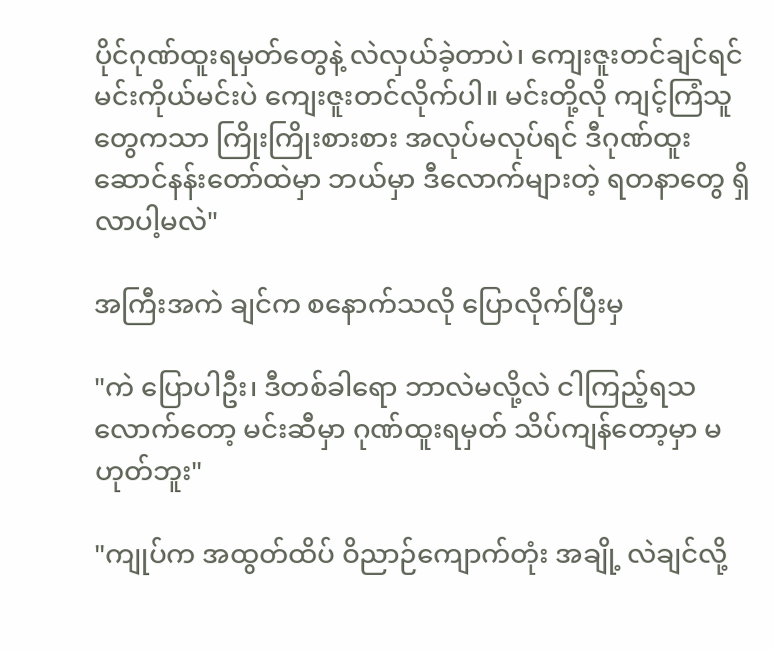ပိုင်ဂုဏ်ထူးရမှတ်တွေနဲ့ လဲလှယ်ခဲ့တာပဲ၊ ကျေးဇူးတင်ချင်ရင် မင်းကိုယ်မင်းပဲ ကျေးဇူးတင်လိုက်ပါ။ မင်းတို့လို ကျင့်ကြံသူတွေကသာ ကြိုးကြိုးစားစား အလုပ်မလုပ်ရင် ဒီဂုဏ်ထူးဆောင်နန်းတော်ထဲမှာ ဘယ်မှာ ဒီလောက်များတဲ့ ရတနာတွေ ရှိလာပါ့မလဲ"

အကြီးအကဲ ချင်က စနောက်သလို ပြောလိုက်ပြီးမှ

"ကဲ ပြောပါဦး၊ ဒီတစ်ခါရော ဘာလဲမလို့လဲ ငါကြည့်ရသလောက်တော့ မင်းဆီမှာ ဂုဏ်ထူးရမှတ် သိပ်ကျန်တော့မှာ မဟုတ်ဘူး"

"ကျုပ်က အထွတ်ထိပ် ဝိညာဉ်ကျောက်တုံး အချို့ လဲချင်လို့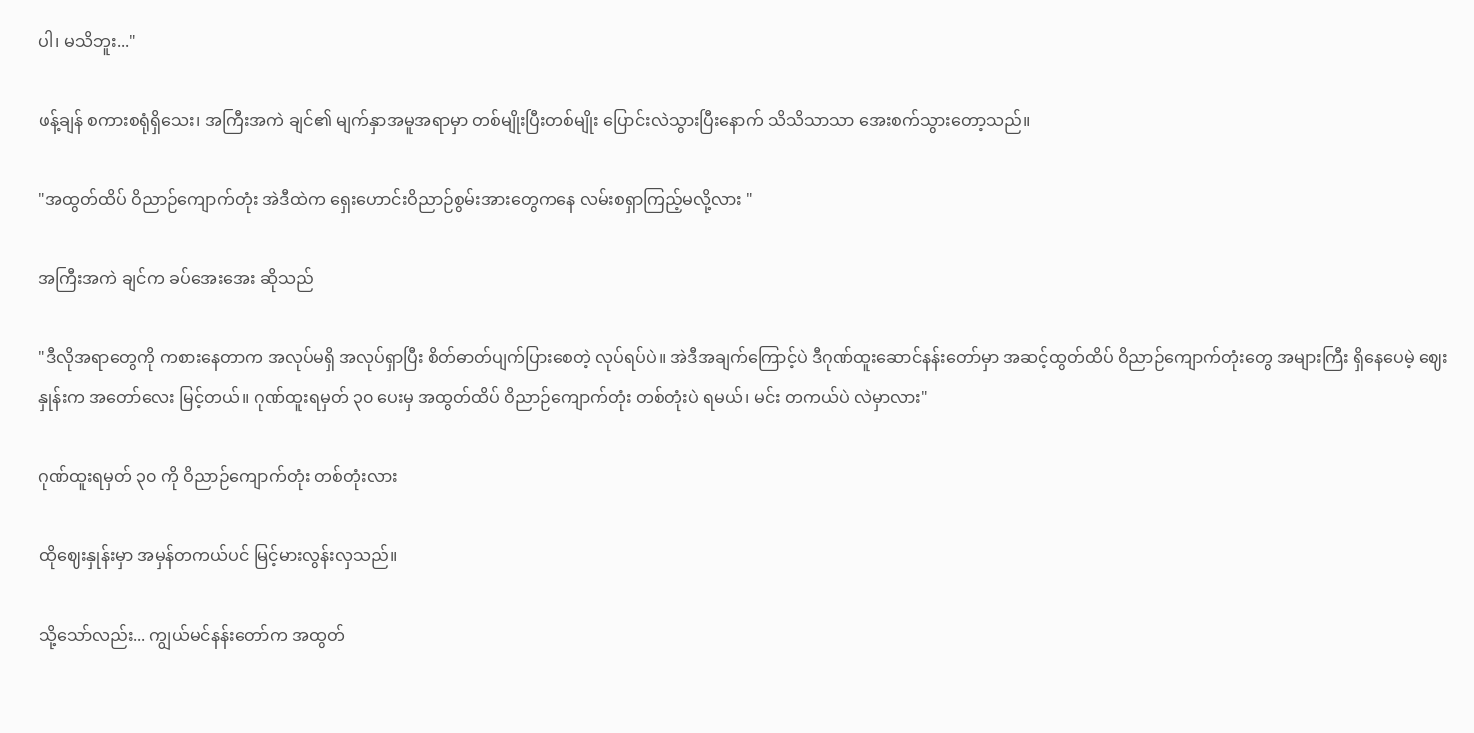ပါ၊ မသိဘူး..."

ဖန့်ချန် စကားစရုံရှိသေး၊ အကြီးအကဲ ချင်၏ မျက်နှာအမူအရာမှာ တစ်မျိုးပြီးတစ်မျိုး ပြောင်းလဲသွားပြီးနောက် သိသိသာသာ အေးစက်သွားတော့သည်။

"အထွတ်ထိပ် ဝိညာဉ်ကျောက်တုံး အဲဒီထဲက ရှေးဟောင်းဝိညာဉ်စွမ်းအားတွေကနေ လမ်းစရှာကြည့်မလို့လား "

အကြီးအကဲ ချင်က ခပ်အေးအေး ဆိုသည်

"ဒီလိုအရာတွေကို ကစားနေတာက အလုပ်မရှိ အလုပ်ရှာပြီး စိတ်ဓာတ်ပျက်ပြားစေတဲ့ လုပ်ရပ်ပဲ။ အဲဒီအချက်ကြောင့်ပဲ ဒီဂုဏ်ထူးဆောင်နန်းတော်မှာ အဆင့်ထွတ်ထိပ် ဝိညာဉ်ကျောက်တုံးတွေ အများကြီး ရှိနေပေမဲ့ ဈေးနှုန်းက အတော်လေး မြင့်တယ်။ ဂုဏ်ထူးရမှတ် ၃၀ ပေးမှ အထွတ်ထိပ် ဝိညာဉ်ကျောက်တုံး တစ်တုံးပဲ ရမယ်၊ မင်း တကယ်ပဲ လဲမှာလား"

ဂုဏ်ထူးရမှတ် ၃၀ ကို ဝိညာဉ်ကျောက်တုံး တစ်တုံးလား

ထိုဈေးနှုန်းမှာ အမှန်တကယ်ပင် မြင့်မားလွန်းလှသည်။

သို့သော်လည်း... ကျွယ်မင်နန်းတော်က အထွတ်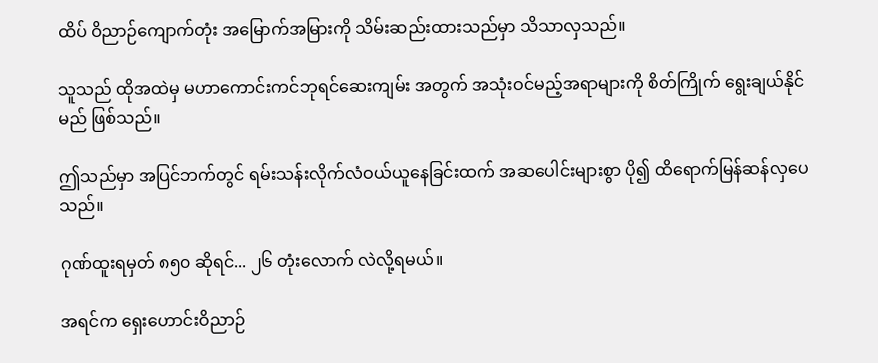ထိပ် ဝိညာဉ်ကျောက်တုံး အမြောက်အမြားကို သိမ်းဆည်းထားသည်မှာ သိသာလှသည်။

သူသည် ထိုအထဲမှ မဟာကောင်းကင်ဘုရင်ဆေးကျမ်း အတွက် အသုံးဝင်မည့်အရာများကို စိတ်ကြိုက် ရွေးချယ်နိုင်မည် ဖြစ်သည်။

ဤသည်မှာ အပြင်ဘက်တွင် ရမ်းသန်းလိုက်လံဝယ်ယူနေခြင်းထက် အဆပေါင်းများစွာ ပို၍ ထိရောက်မြန်ဆန်လှပေသည်။

ဂုဏ်ထူးရမှတ် ၈၅၀ ဆိုရင်... ၂၆ တုံးလောက် လဲလို့ရမယ်။

အရင်က ရှေးဟောင်းဝိညာဉ်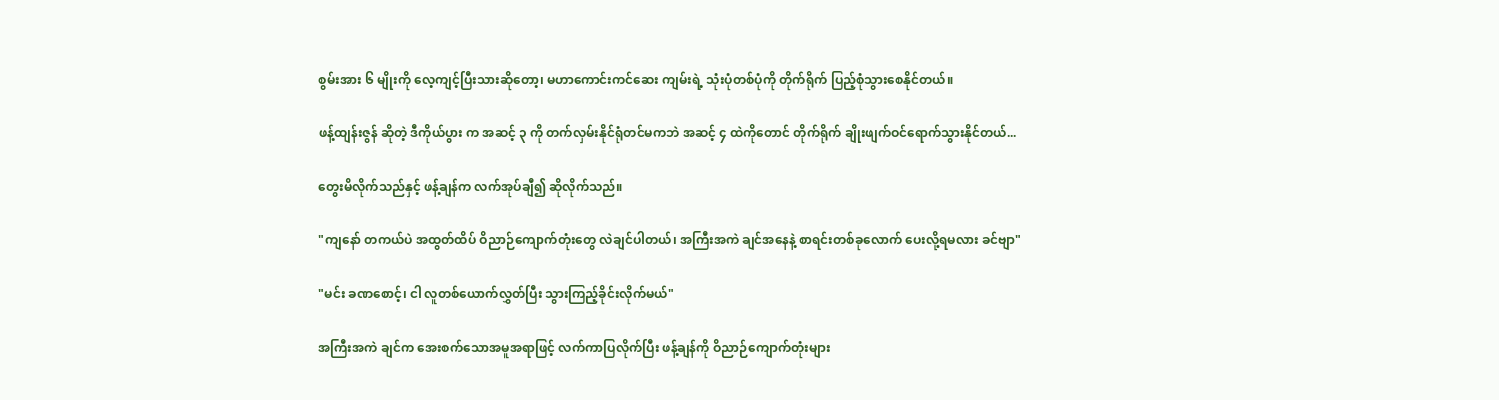စွမ်းအား ၆ မျိုးကို လေ့ကျင့်ပြီးသားဆိုတော့၊ မဟာကောင်းကင်ဆေး ကျမ်းရဲ့ သုံးပုံတစ်ပုံကို တိုက်ရိုက် ပြည့်စုံသွားစေနိုင်တယ်။

ဖန့်ထျန်းဇွန် ဆိုတဲ့ ဒီကိုယ်ပွား က အဆင့် ၃ ကို တက်လှမ်းနိုင်ရုံတင်မကဘဲ အဆင့် ၄ ထဲကိုတောင် တိုက်ရိုက် ချိုးဖျက်ဝင်ရောက်သွားနိုင်တယ်...

တွေးမိလိုက်သည်နှင့် ဖန့်ချန်က လက်အုပ်ချီ၍ ဆိုလိုက်သည်။

"ကျနော် တကယ်ပဲ အထွတ်ထိပ် ဝိညာဉ်ကျောက်တုံးတွေ လဲချင်ပါတယ်၊ အကြီးအကဲ ချင်အနေနဲ့ စာရင်းတစ်ခုလောက် ပေးလို့ရမလား ခင်ဗျာ"

"မင်း ခဏစောင့်၊ ငါ လူတစ်ယောက်လွှတ်ပြီး သွားကြည့်ခိုင်းလိုက်မယ်"

အကြီးအကဲ ချင်က အေးစက်သောအမူအရာဖြင့် လက်ကာပြလိုက်ပြီး ဖန့်ချန်ကို ဝိညာဉ်ကျောက်တုံးများ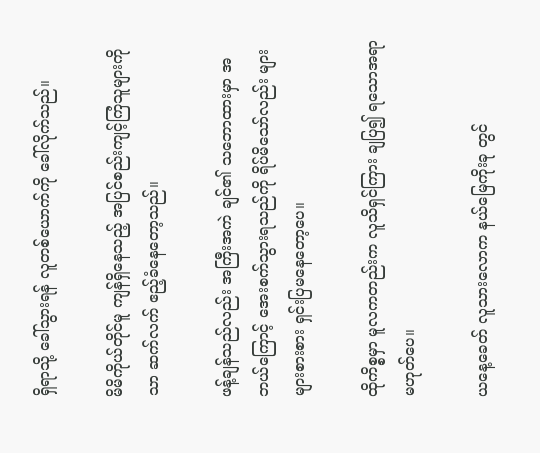ရှိရာသို့ ခေါ်သွားရန် လူတစ်ယောက်ကို ခေါ်လိုက်သည်။

မိမိကိုယ်တိုင်မူ ကျန်ရှိနေသည့် အပြင်စည်းကျင့်ကြံသူများကိုသာ ဆက်လက် ဧည့်ခံနေတော့သည်။

ဖန့်ချန်သည်လည်း အကြီးအကဲ ချင်၏ သဘောထားမှာ အဘယ်ကြောင့် အေးစက်သွားရသည်ကို ရိပ်မိသော်လည်း များများစားစား ရှင်းပြမနေတော့ပေ။

ထိုကိစ္စမှာ မူလကတည်းက လူသိရှင်ကြား ချပြ၍ ရသောအရာ မဟုတ်ပေ။

ယနေ့ခေတ် လူသားလောက နယ်မြေကိုးခု တွင်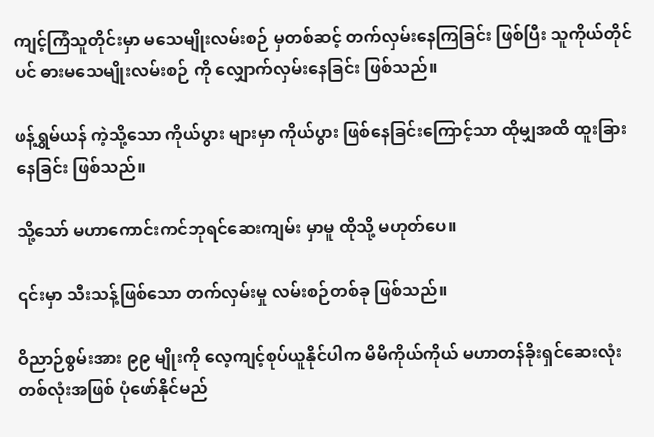ကျင့်ကြံသူတိုင်းမှာ မသေမျိုးလမ်းစဉ် မှတစ်ဆင့် တက်လှမ်းနေကြခြင်း ဖြစ်ပြီး သူကိုယ်တိုင်ပင် ဓားမသေမျိုးလမ်းစဉ် ကို လျှောက်လှမ်းနေခြင်း ဖြစ်သည်။

ဖန့်ရွှမ်ယန် ကဲ့သို့သော ကိုယ်ပွား များမှာ ကိုယ်ပွား ဖြစ်နေခြင်းကြောင့်သာ ထိုမျှအထိ ထူးခြားနေခြင်း ဖြစ်သည်။

သို့သော် မဟာကောင်းကင်ဘုရင်ဆေးကျမ်း မှာမူ ထိုသို့ မဟုတ်ပေ။

၎င်းမှာ သီးသန့်ဖြစ်သော တက်လှမ်းမှု လမ်းစဉ်တစ်ခု ဖြစ်သည်။

ဝိညာဉ်စွမ်းအား ၉၉ မျိုးကို လေ့ကျင့်စုပ်ယူနိုင်ပါက မိမိကိုယ်ကိုယ် မဟာတန်ခိုးရှင်ဆေးလုံးတစ်လုံးအဖြစ် ပုံဖော်နိုင်မည်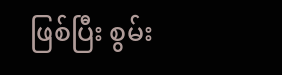ဖြစ်ပြီး စွမ်း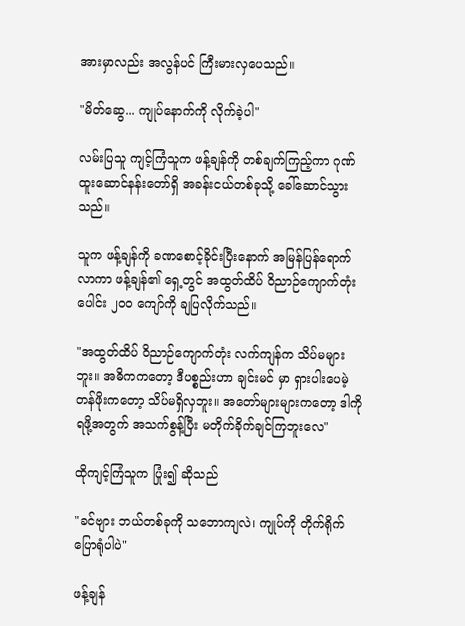အားမှာလည်း အလွန်ပင် ကြီးမားလှပေသည်။

"မိတ်ဆွေ... ကျုပ်နောက်ကို လိုက်ခဲ့ပါ"

လမ်းပြသူ ကျင့်ကြံသူက ဖန့်ချန်ကို တစ်ချက်ကြည့်ကာ ဂုဏ်ထူးဆောင်နန်းတော်ရှိ အခန်းငယ်တစ်ခုသို့ ခေါ်ဆောင်သွားသည်။

သူက ဖန့်ချန်ကို ခဏစောင့်ခိုင်းပြီးနောက် အမြန်ပြန်ရောက်လာကာ ဖန့်ချန်၏ ရှေ့တွင် အထွတ်ထိပ် ဝိညာဉ်ကျောက်တုံးပေါင်း ၂၀၀ ကျော်ကို ချပြလိုက်သည်။

"အထွတ်ထိပ် ဝိညာဉ်ကျောက်တုံး လက်ကျန်က သိပ်မများဘူး။ အဓိကကတော့ ဒီပစ္စည်းဟာ ချင်းမင် မှာ ရှားပါးပေမဲ့ တန်ဖိုးကတော့ သိပ်မရှိလှဘူး။ အတော်များများကတော့ ဒါကို ရဖို့အတွက် အသက်စွန့်ပြီး မတိုက်ခိုက်ချင်ကြဘူးလေ"

ထိုကျင့်ကြံသူက ပြုံး၍ ဆိုသည်

"ခင်ဗျား ဘယ်တစ်ခုကို သဘောကျလဲ၊ ကျုပ်ကို တိုက်ရိုက်ပြောရုံပါပဲ"

ဖန့်ချန်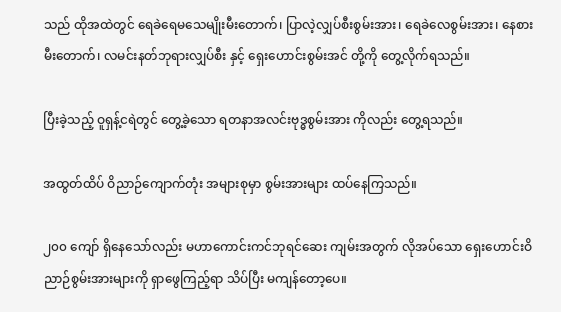သည် ထိုအထဲတွင် ရေခဲရေမသေမျိုးမီးတောက်၊ ပြာလဲ့လျှပ်စီးစွမ်းအား၊ ရေခဲလေစွမ်းအား၊ နေစားမီးတောက်၊ လမင်းနတ်ဘုရားလျှပ်စီး နှင့် ရှေးဟောင်းစွမ်းအင် တို့ကို တွေ့လိုက်ရသည်။

ပြီးခဲ့သည့် ဝူရှန့်ငရဲတွင် တွေ့ခဲ့သော ရတနာအလင်းဗုဒ္ဓစွမ်းအား ကိုလည်း တွေ့ရသည်။

အထွတ်ထိပ် ဝိညာဉ်ကျောက်တုံး အများစုမှာ စွမ်းအားများ ထပ်နေကြသည်။

၂၀၀ ကျော် ရှိနေသော်လည်း မဟာကောင်းကင်ဘုရင်ဆေး ကျမ်းအတွက် လိုအပ်သော ရှေးဟောင်းဝိညာဉ်စွမ်းအားများကို ရှာဖွေကြည့်ရာ သိပ်ပြီး မကျန်တော့ပေ။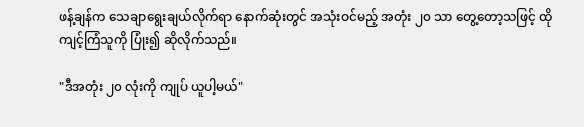ဖန့်ချန်က သေချာရွေးချယ်လိုက်ရာ နောက်ဆုံးတွင် အသုံးဝင်မည့် အတုံး ၂၀ သာ တွေ့တော့သဖြင့် ထိုကျင့်ကြံသူကို ပြုံး၍ ဆိုလိုက်သည်။

"ဒီအတုံး ၂၀ လုံးကို ကျုပ် ယူပါ့မယ်"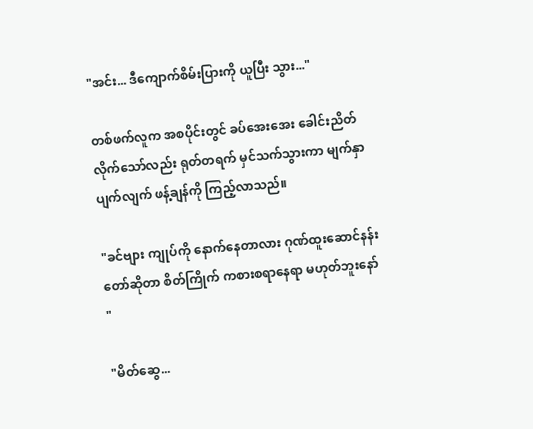"အင်း... ဒီကျောက်စိမ်းပြားကို ယူပြီး သွား..."

တစ်ဖက်လူက အစပိုင်းတွင် ခပ်အေးအေး ခေါင်းညိတ်လိုက်သော်လည်း ရုတ်တရက် မှင်သက်သွားကာ မျက်နှာပျက်လျက် ဖန့်ချန်ကို ကြည့်လာသည်။

"ခင်ဗျား ကျုပ်ကို နောက်နေတာလား ဂုဏ်ထူးဆောင်နန်းတော်ဆိုတာ စိတ်ကြိုက် ကစားစရာနေရာ မဟုတ်ဘူးနော် "

"မိတ်ဆွေ...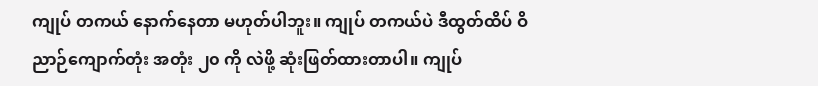ကျုပ် တကယ် နောက်နေတာ မဟုတ်ပါဘူး။ ကျုပ် တကယ်ပဲ ဒီထွတ်ထိပ် ဝိညာဉ်ကျောက်တုံး အတုံး ၂၀ ကို လဲဖို့ ဆုံးဖြတ်ထားတာပါ။ ကျုပ်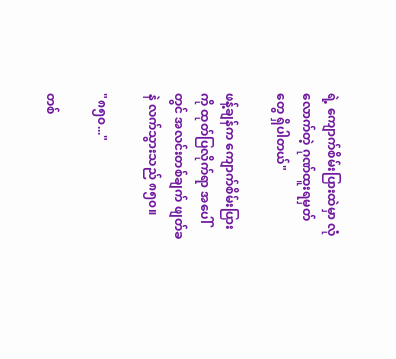ရဲ့ ကျောက်စိမ်းပြားထဲမှာ လုံလောက်တဲ့ ဂုဏ်ထူးရမှတ်တွေ ရှိပါတယ်"

ဖန့်ချန်က ကျောက်စိမ်းပြားကို ထုတ်ပြလိုက်ရာ အပေါ်တွင် အလင်းတစ်ချက် ဖျတ်ခနဲ လက်သွားသည် ၈၅၀။

"၈၅၀..."

တစ်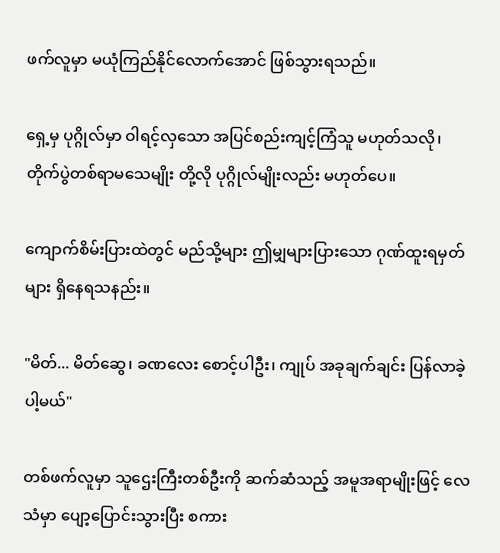ဖက်လူမှာ မယုံကြည်နိုင်လောက်အောင် ဖြစ်သွားရသည်။

ရှေ့မှ ပုဂ္ဂိုလ်မှာ ဝါရင့်လှသော အပြင်စည်းကျင့်ကြံသူ မဟုတ်သလို၊ တိုက်ပွဲတစ်ရာမသေမျိုး တို့လို ပုဂ္ဂိုလ်မျိုးလည်း မဟုတ်ပေ။

ကျောက်စိမ်းပြားထဲတွင် မည်သို့များ ဤမျှများပြားသော ဂုဏ်ထူးရမှတ်များ ရှိနေရသနည်း။

"မိတ်... မိတ်ဆွေ၊ ခဏလေး စောင့်ပါဦး၊ ကျုပ် အခုချက်ချင်း ပြန်လာခဲ့ပါ့မယ်"

တစ်ဖက်လူမှာ သူဌေးကြီးတစ်ဦးကို ဆက်ဆံသည့် အမူအရာမျိုးဖြင့် လေသံမှာ ပျော့ပြောင်းသွားပြီး စကား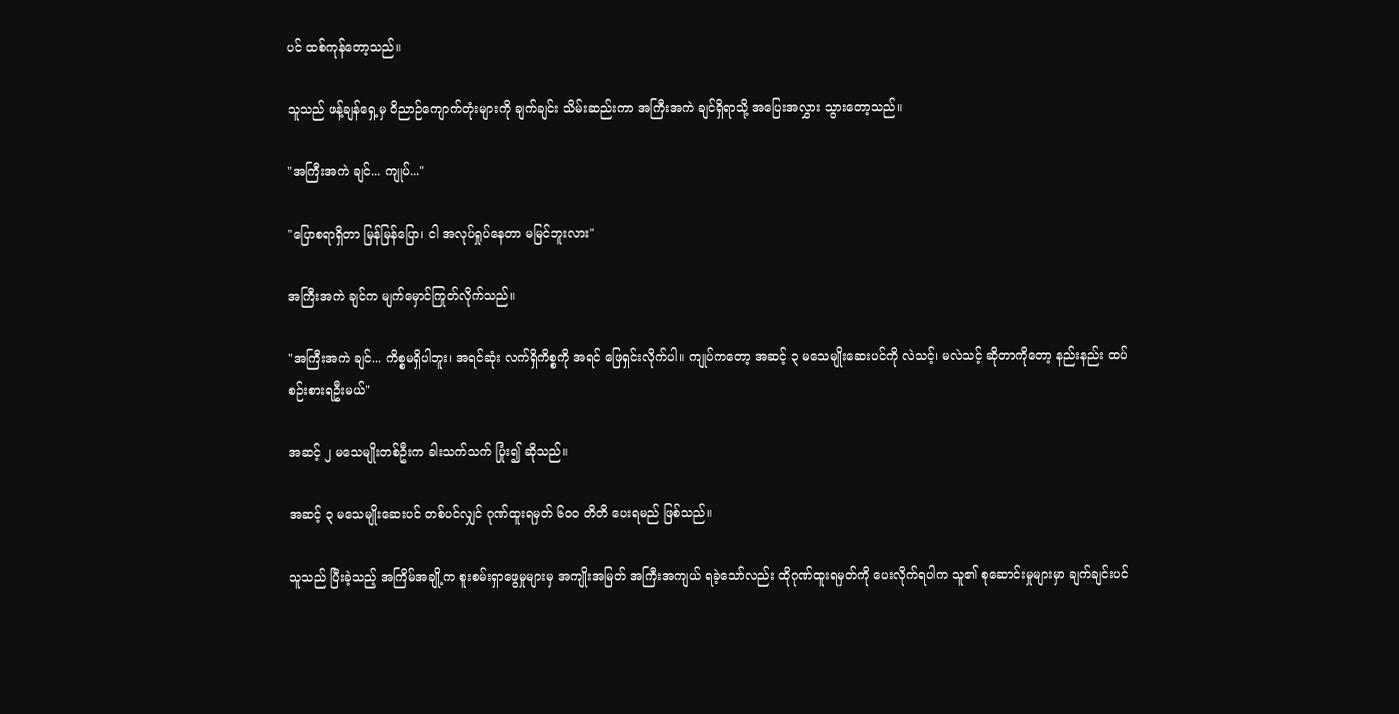ပင် ထစ်ကုန်တော့သည်။

သူသည် ဖန့်ချန်ရှေ့မှ ဝိညာဉ်ကျောက်တုံးများကို ချက်ချင်း သိမ်းဆည်းကာ အကြီးအကဲ ချင်ရှိရာသို့ အပြေးအလွှား သွားတော့သည်။

"အကြီးအကဲ ချင်... ကျုပ်..."

"ပြောစရာရှိတာ မြန်မြန်ပြော၊ ငါ အလုပ်ရှုပ်နေတာ မမြင်ဘူးလား"

အကြီးအကဲ ချင်က မျက်မှောင်ကြုတ်လိုက်သည်။

"အကြီးအကဲ ချင်... ကိစ္စမရှိပါဘူး၊ အရင်ဆုံး လက်ရှိကိစ္စကို အရင် ဖြေရှင်းလိုက်ပါ။ ကျုပ်ကတော့ အဆင့် ၃ မသေမျိုးဆေးပင်ကို လဲသင့်၊ မလဲသင့် ဆိုတာကိုတော့ နည်းနည်း ထပ်စဉ်းစားရဦးမယ်"

အဆင့် ၂ မသေမျိုးတစ်ဦးက ခါးသက်သက် ပြုံး၍ ဆိုသည်။

အဆင့် ၃ မသေမျိုးဆေးပင် တစ်ပင်လျှင် ဂုဏ်ထူးရမှတ် ၆၀၀ တိတိ ပေးရမည် ဖြစ်သည်။

သူသည် ပြီးခဲ့သည့် အကြိမ်အချို့က စူးစမ်းရှာဖွေမှုများမှ အကျိုးအမြတ် အကြီးအကျယ် ရခဲ့သော်လည်း ထိုဂုဏ်ထူးရမှတ်ကို ပေးလိုက်ရပါက သူ၏ စုဆောင်းမှုများမှာ ချက်ချင်းပင်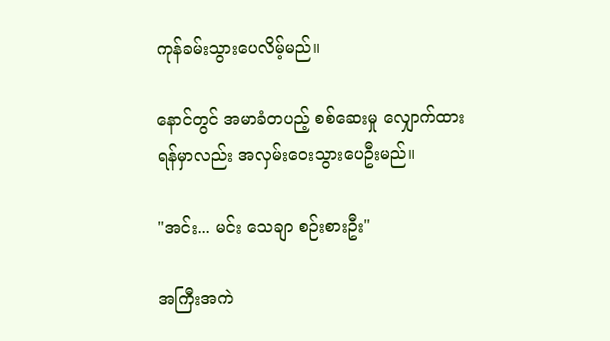ကုန်ခမ်းသွားပေလိမ့်မည်။

နောင်တွင် အမာခံတပည့် စစ်ဆေးမှု လျှောက်ထားရန်မှာလည်း အလှမ်းဝေးသွားပေဦးမည်။

"အင်း... မင်း သေချာ စဉ်းစားဦး"

အကြီးအကဲ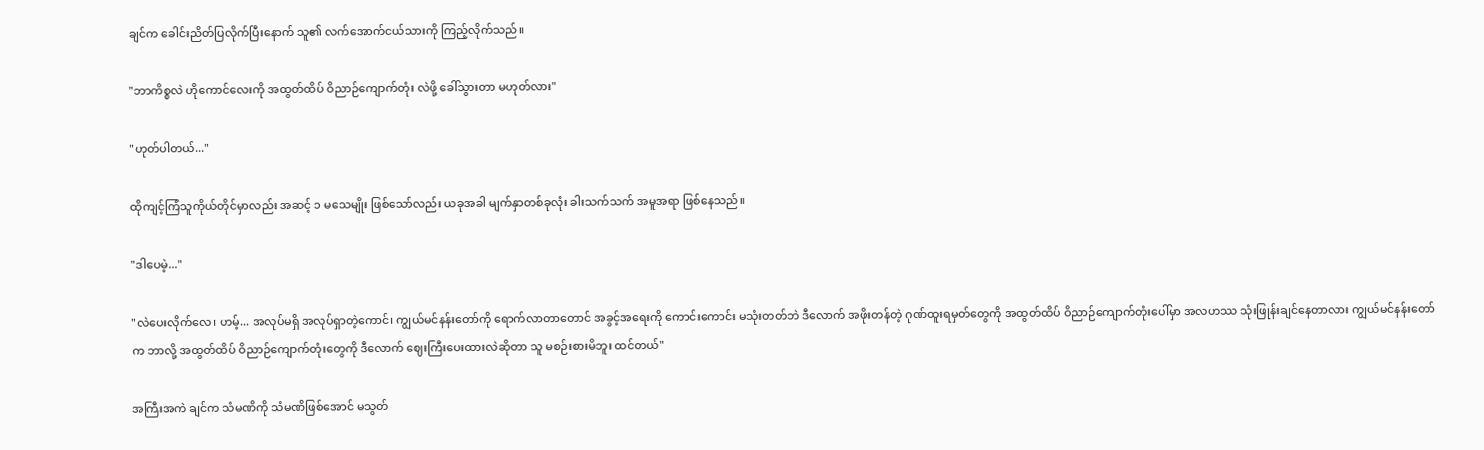ချင်က ခေါင်းညိတ်ပြလိုက်ပြီးနောက် သူ၏ လက်အောက်ငယ်သားကို ကြည့်လိုက်သည်။

"ဘာကိစ္စလဲ ဟိုကောင်လေးကို အထွတ်ထိပ် ဝိညာဉ်ကျောက်တုံး လဲဖို့ ခေါ်သွားတာ မဟုတ်လား"

"ဟုတ်ပါတယ်..."

ထိုကျင့်ကြံသူကိုယ်တိုင်မှာလည်း အဆင့် ၁ မသေမျိုး ဖြစ်သော်လည်း ယခုအခါ မျက်နှာတစ်ခုလုံး ခါးသက်သက် အမူအရာ ဖြစ်နေသည်။

"ဒါပေမဲ့..."

"လဲပေးလိုက်လေ၊ ဟမ့်... အလုပ်မရှိ အလုပ်ရှာတဲ့ကောင်၊ ကျွယ်မင်နန်းတော်ကို ရောက်လာတာတောင် အခွင့်အရေးကို ကောင်းကောင်း မသုံးတတ်ဘဲ ဒီလောက် အဖိုးတန်တဲ့ ဂုဏ်ထူးရမှတ်တွေကို အထွတ်ထိပ် ဝိညာဉ်ကျောက်တုံးပေါ်မှာ အလဟဿ သုံးဖြုန်းချင်နေတာလား ကျွယ်မင်နန်းတော်က ဘာလို့ အထွတ်ထိပ် ဝိညာဉ်ကျောက်တုံးတွေကို ဒီလောက် ဈေးကြီးပေးထားလဲဆိုတာ သူ မစဉ်းစားမိဘူး ထင်တယ်"

အကြီးအကဲ ချင်က သံမဏိကို သံမဏိဖြစ်အောင် မသွတ်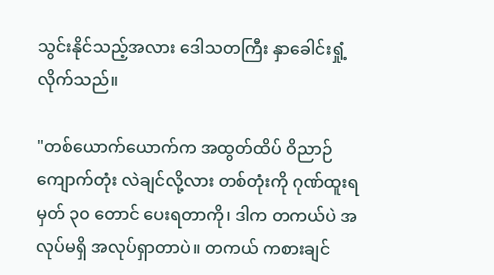သွင်းနိုင်သည့်အလား ဒေါသတကြီး နှာခေါင်းရှုံ့လိုက်သည်။

"တစ်ယောက်ယောက်က အထွတ်ထိပ် ဝိညာဉ်ကျောက်တုံး လဲချင်လို့လား တစ်တုံးကို ဂုဏ်ထူးရမှတ် ၃၀ တောင် ပေးရတာကို၊ ဒါက တကယ်ပဲ အလုပ်မရှိ အလုပ်ရှာတာပဲ။ တကယ် ကစားချင်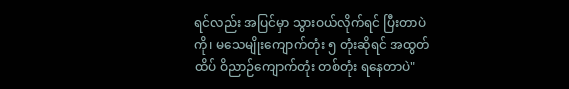ရင်လည်း အပြင်မှာ သွားဝယ်လိုက်ရင် ပြီးတာပဲကို၊ မသေမျိုးကျောက်တုံး ၅ တုံးဆိုရင် အထွတ်ထိပ် ဝိညာဉ်ကျောက်တုံး တစ်တုံး ရနေတာပဲ"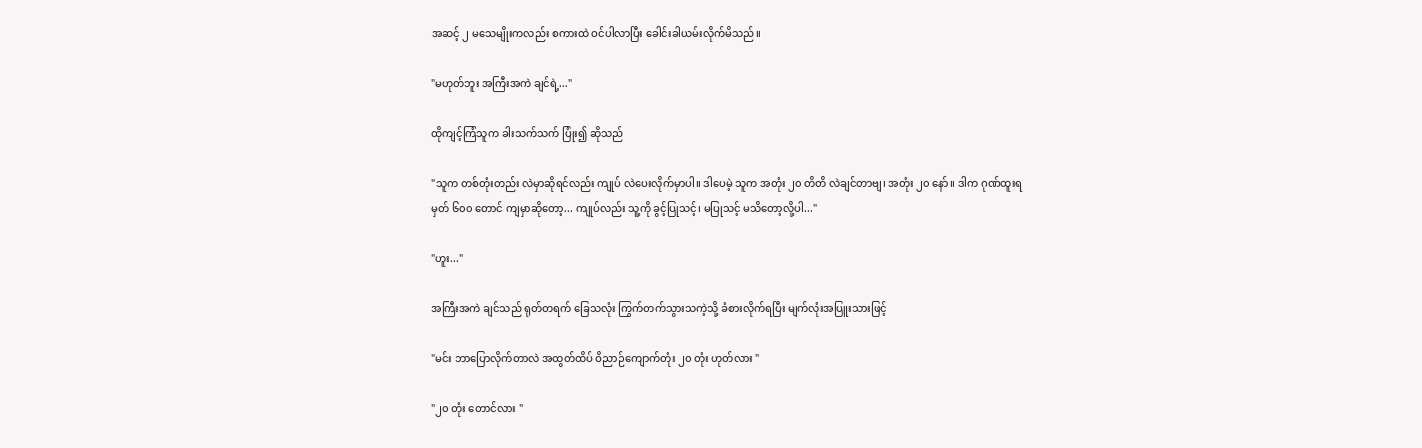အဆင့် ၂ မသေမျိုးကလည်း စကားထဲ ဝင်ပါလာပြီး ခေါင်းခါယမ်းလိုက်မိသည်။

"မဟုတ်ဘူး အကြီးအကဲ ချင်ရဲ့..."

ထိုကျင့်ကြံသူက ခါးသက်သက် ပြုံး၍ ဆိုသည်

"သူက တစ်တုံးတည်း လဲမှာဆိုရင်လည်း ကျုပ် လဲပေးလိုက်မှာပါ။ ဒါပေမဲ့ သူက အတုံး ၂၀ တိတိ လဲချင်တာဗျ၊ အတုံး ၂၀ နော်။ ဒါက ဂုဏ်ထူးရမှတ် ၆၀၀ တောင် ကျမှာဆိုတော့... ကျုပ်လည်း သူ့ကို ခွင့်ပြုသင့်၊ မပြုသင့် မသိတော့လို့ပါ..."

"ဟူး..."

အကြီးအကဲ ချင်သည် ရုတ်တရက် ခြေသလုံး ကြွက်တက်သွားသကဲ့သို့ ခံစားလိုက်ရပြီး မျက်လုံးအပြူးသားဖြင့်

"မင်း ဘာပြောလိုက်တာလဲ အထွတ်ထိပ် ဝိညာဉ်ကျောက်တုံး ၂၀ တုံး ဟုတ်လား "

"၂၀ တုံး တောင်လား "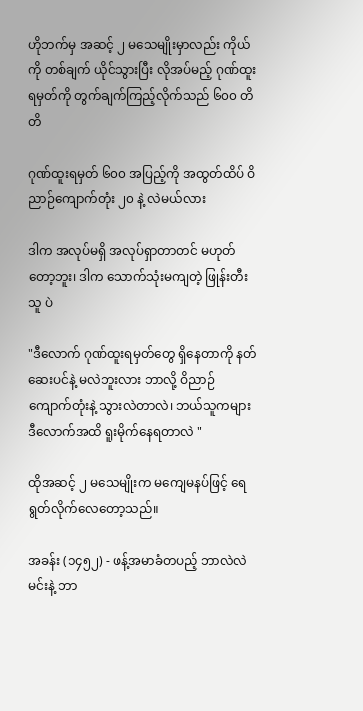ဟိုဘက်မှ အဆင့် ၂ မသေမျိုးမှာလည်း ကိုယ်ကို တစ်ချက် ယိုင်သွားပြီး လိုအပ်မည့် ဂုဏ်ထူးရမှတ်ကို တွက်ချက်ကြည့်လိုက်သည် ၆၀၀ တိတိ

ဂုဏ်ထူးရမှတ် ၆၀၀ အပြည့်ကို အထွတ်ထိပ် ဝိညာဉ်ကျောက်တုံး ၂၀ နဲ့ လဲမယ်လား

ဒါက အလုပ်မရှိ အလုပ်ရှာတာတင် မဟုတ်တော့ဘူး၊ ဒါက သောက်သုံးမကျတဲ့ ဖြုန်းတီးသူ ပဲ

"ဒီလောက် ဂုဏ်ထူးရမှတ်တွေ ရှိနေတာကို နတ်ဆေးပင်နဲ့ မလဲဘူးလား ဘာလို့ ဝိညာဉ်ကျောက်တုံးနဲ့ သွားလဲတာလဲ၊ ဘယ်သူကများ ဒီလောက်အထိ ရူးမိုက်နေရတာလဲ "

ထိုအဆင့် ၂ မသေမျိုးက မကျေမနပ်ဖြင့် ရေရွတ်လိုက်လေတော့သည်။

အခန်း (၁၄၅၂) - ဖန့်အမာခံတပည့် ဘာလဲလဲ မင်းနဲ့ ဘာ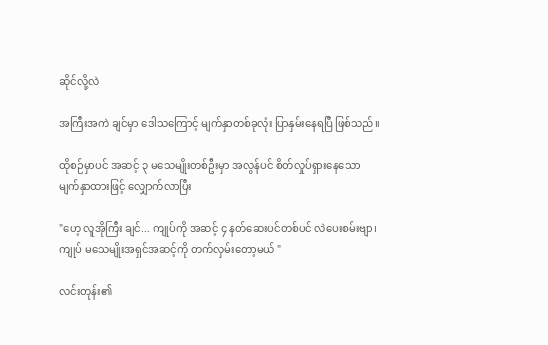ဆိုင်လို့လဲ

အကြီးအကဲ ချင်မှာ ဒေါသကြောင့် မျက်နှာတစ်ခုလုံး ပြာနှမ်းနေရပြီ ဖြစ်သည်။

ထိုစဉ်မှာပင် အဆင့် ၃ မသေမျိုးတစ်ဦးမှာ အလွန်ပင် စိတ်လှုပ်ရှားနေသော မျက်နှာထားဖြင့် လျှောက်လာပြီး

"ဟေ့ လူအိုကြီး ချင်... ကျုပ်ကို အဆင့် ၄ နတ်ဆေးပင်တစ်ပင် လဲပေးစမ်းဗျာ၊ ကျုပ် မသေမျိုးအရှင်အဆင့်ကို တက်လှမ်းတော့မယ် "

လင်းတုန်း၏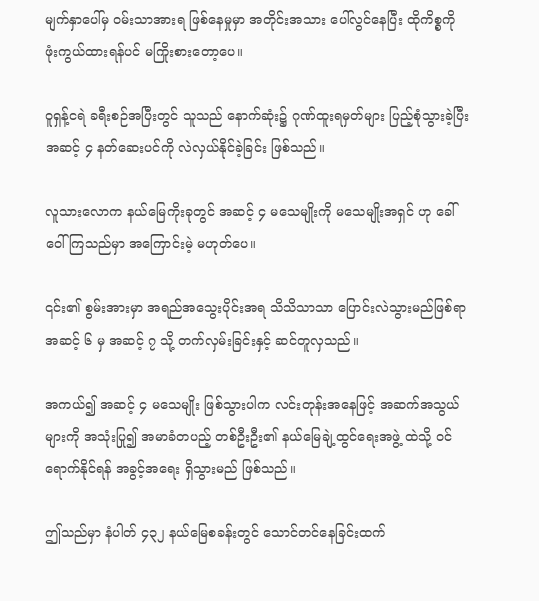မျက်နှာပေါ်မှ ဝမ်းသာအားရ ဖြစ်နေမှုမှာ အတိုင်းအသား ပေါ်လွင်နေပြီး ထိုကိစ္စကို ဖုံးကွယ်ထားရန်ပင် မကြိုးစားတော့ပေ။

ဝူရှန့်ငရဲ ခရီးစဉ်အပြီးတွင် သူသည် နောက်ဆုံး၌ ဂုဏ်ထူးရမှတ်များ ပြည့်စုံသွားခဲ့ပြီး အဆင့် ၄ နတ်ဆေးပင်ကို လဲလှယ်နိုင်ခဲ့ခြင်း ဖြစ်သည်။

လူသားလောက နယ်မြေကိုးခုတွင် အဆင့် ၄ မသေမျိုးကို မသေမျိုးအရှင် ဟု ခေါ်ဝေါ်ကြသည်မှာ အကြောင်းမဲ့ မဟုတ်ပေ။

၎င်း၏ စွမ်းအားမှာ အရည်အသွေးပိုင်းအရ သိသိသာသာ ပြောင်းလဲသွားမည်ဖြစ်ရာ အဆင့် ၆ မှ အဆင့် ၇ သို့ တက်လှမ်းခြင်းနှင့် ဆင်တူလှသည်။

အကယ်၍ အဆင့် ၄ မသေမျိုး ဖြစ်သွားပါက လင်းတုန်းအနေဖြင့် အဆက်အသွယ်များကို အသုံးပြု၍ အမာခံတပည့် တစ်ဦးဦး၏ နယ်မြေချဲ့ထွင်ရေးအဖွဲ့ ထဲသို့ ဝင်ရောက်နိုင်ရန် အခွင့်အရေး ရှိသွားမည် ဖြစ်သည်။

ဤသည်မှာ နံပါတ် ၄၃၂ နယ်မြေစခန်းတွင် သောင်တင်နေခြင်းထက်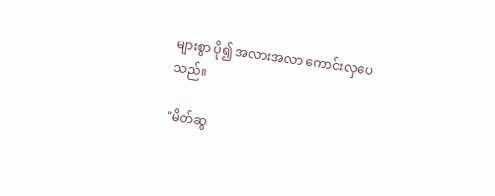များစွာ ပို၍ အလားအလာ ကောင်းလှပေသည်။

"မိတ်ဆွ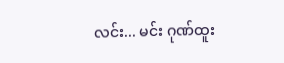လင်း... မင်း ဂုဏ်ထူး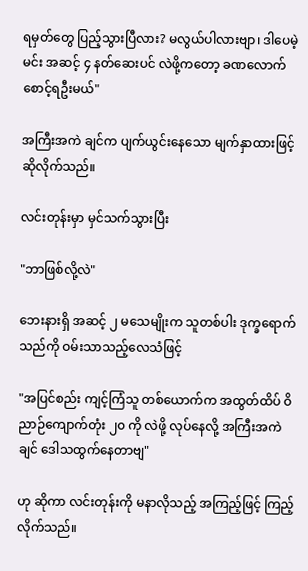ရမှတ်တွေ ပြည့်သွားပြီလား? မလွယ်ပါလားဗျာ၊ ဒါပေမဲ့ မင်း အဆင့် ၄ နတ်ဆေးပင် လဲဖို့ကတော့ ခဏလောက် စောင့်ရဦးမယ်"

အကြီးအကဲ ချင်က ပျက်ယွင်းနေသော မျက်နှာထားဖြင့် ဆိုလိုက်သည်။

လင်းတုန်းမှာ မှင်သက်သွားပြီး

"ဘာဖြစ်လို့လဲ"

ဘေးနားရှိ အဆင့် ၂ မသေမျိုးက သူတစ်ပါး ဒုက္ခရောက်သည်ကို ဝမ်းသာသည့်လေသံဖြင့်

"အပြင်စည်း ကျင့်ကြံသူ တစ်ယောက်က အထွတ်ထိပ် ဝိညာဉ်ကျောက်တုံး ၂၀ ကို လဲဖို့ လုပ်နေလို့ အကြီးအကဲ ချင် ဒေါသထွက်နေတာဗျ"

ဟု ဆိုကာ လင်းတုန်းကို မနာလိုသည့် အကြည့်ဖြင့် ကြည့်လိုက်သည်။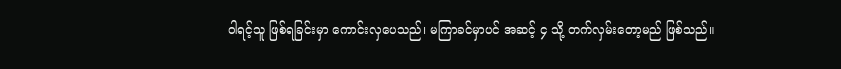ဝါရင့်သူ ဖြစ်ရခြင်းမှာ ကောင်းလှပေသည်၊ မကြာခင်မှာပင် အဆင့် ၄ သို့ တက်လှမ်းတော့မည် ဖြစ်သည်။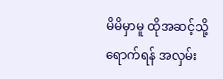မိမိမှာမူ ထိုအဆင့်သို့ ရောက်ရန် အလှမ်း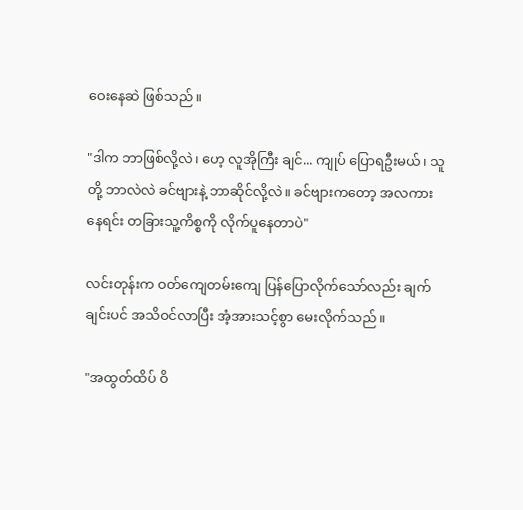ဝေးနေဆဲ ဖြစ်သည်။

"ဒါက ဘာဖြစ်လို့လဲ၊ ဟေ့ လူအိုကြီး ချင်... ကျုပ် ပြောရဦးမယ်၊ သူတို့ ဘာလဲလဲ ခင်ဗျားနဲ့ ဘာဆိုင်လို့လဲ။ ခင်ဗျားကတော့ အလကားနေရင်း တခြားသူ့ကိစ္စကို လိုက်ပူနေတာပဲ"

လင်းတုန်းက ဝတ်ကျေတမ်းကျေ ပြန်ပြောလိုက်သော်လည်း ချက်ချင်းပင် အသိဝင်လာပြီး အံ့အားသင့်စွာ မေးလိုက်သည်။

"အထွတ်ထိပ် ဝိ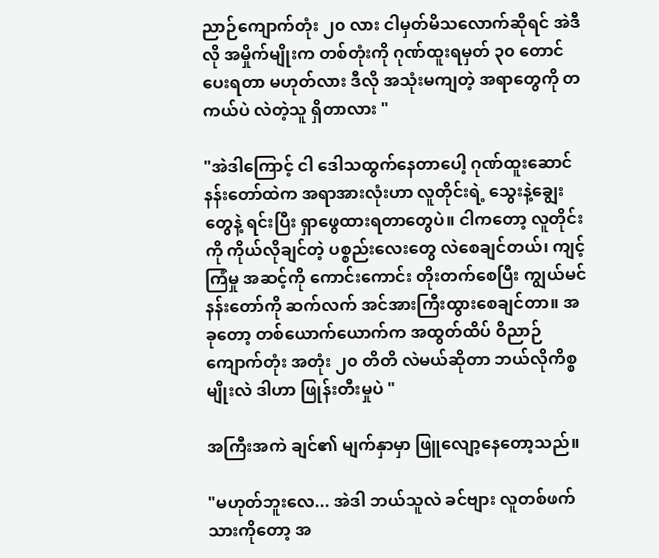ညာဉ်ကျောက်တုံး ၂၀ လား ငါမှတ်မိသလောက်ဆိုရင် အဲဒီလို အမှိုက်မျိုးက တစ်တုံးကို ဂုဏ်ထူးရမှတ် ၃၀ တောင် ပေးရတာ မဟုတ်လား ဒီလို အသုံးမကျတဲ့ အရာတွေကို တကယ်ပဲ လဲတဲ့သူ ရှိတာလား "

"အဲဒါကြောင့် ငါ ဒေါသထွက်နေတာပေါ့ ဂုဏ်ထူးဆောင်နန်းတော်ထဲက အရာအားလုံးဟာ လူတိုင်းရဲ့ သွေးနဲ့ချွေးတွေနဲ့ ရင်းပြီး ရှာဖွေထားရတာတွေပဲ။ ငါကတော့ လူတိုင်းကို ကိုယ်လိုချင်တဲ့ ပစ္စည်းလေးတွေ လဲစေချင်တယ်၊ ကျင့်ကြံမှု အဆင့်ကို ကောင်းကောင်း တိုးတက်စေပြီး ကျွယ်မင်နန်းတော်ကို ဆက်လက် အင်အားကြီးထွားစေချင်တာ။ အခုတော့ တစ်ယောက်ယောက်က အထွတ်ထိပ် ဝိညာဉ်ကျောက်တုံး အတုံး ၂၀ တိတိ လဲမယ်ဆိုတာ ဘယ်လိုကိစ္စမျိုးလဲ ဒါဟာ ဖြုန်းတီးမှုပဲ "

အကြီးအကဲ ချင်၏ မျက်နှာမှာ ဖြူလျော့နေတော့သည်။

"မဟုတ်ဘူးလေ... အဲဒါ ဘယ်သူလဲ ခင်ဗျား လူတစ်ဖက်သားကိုတော့ အ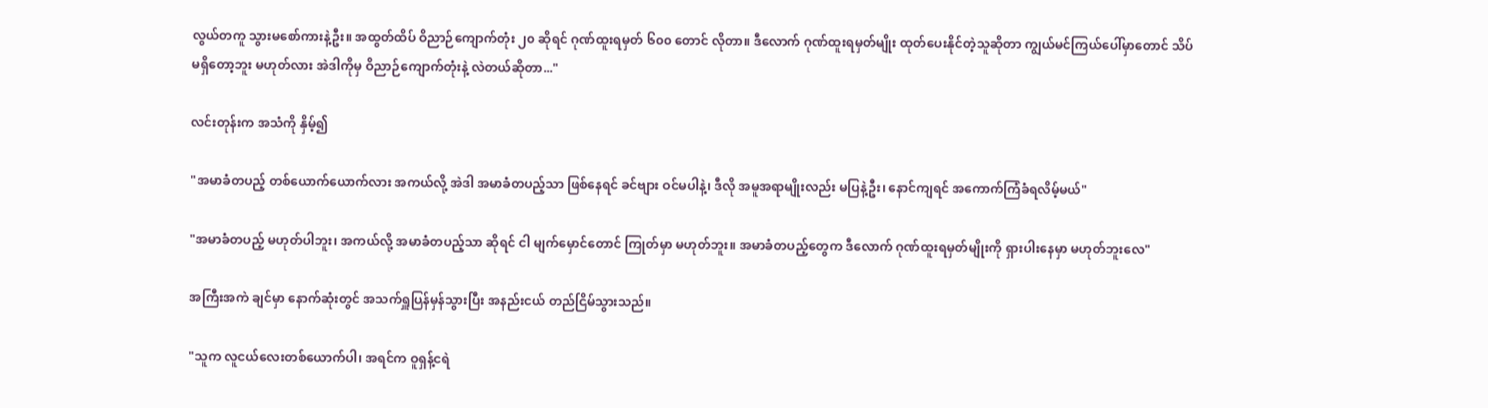လွယ်တကူ သွားမစော်ကားနဲ့ဦး။ အထွတ်ထိပ် ဝိညာဉ်ကျောက်တုံး ၂၀ ဆိုရင် ဂုဏ်ထူးရမှတ် ၆၀၀ တောင် လိုတာ။ ဒီလောက် ဂုဏ်ထူးရမှတ်မျိုး ထုတ်ပေးနိုင်တဲ့သူဆိုတာ ကျွယ်မင်ကြယ်ပေါ်မှာတောင် သိပ်မရှိတော့ဘူး မဟုတ်လား အဲဒါကိုမှ ဝိညာဉ်ကျောက်တုံးနဲ့ လဲတယ်ဆိုတာ..."

လင်းတုန်းက အသံကို နှိမ့်၍

"အမာခံတပည့် တစ်ယောက်ယောက်လား အကယ်လို့ အဲဒါ အမာခံတပည့်သာ ဖြစ်နေရင် ခင်ဗျား ဝင်မပါနဲ့၊ ဒီလို အမူအရာမျိုးလည်း မပြနဲ့ဦး၊ နောင်ကျရင် အကောက်ကြံခံရလိမ့်မယ်"

"အမာခံတပည့် မဟုတ်ပါဘူး၊ အကယ်လို့ အမာခံတပည့်သာ ဆိုရင် ငါ မျက်မှောင်တောင် ကြုတ်မှာ မဟုတ်ဘူး။ အမာခံတပည့်တွေက ဒီလောက် ဂုဏ်ထူးရမှတ်မျိုးကို ရှားပါးနေမှာ မဟုတ်ဘူးလေ"

အကြီးအကဲ ချင်မှာ နောက်ဆုံးတွင် အသက်ရှူပြန်မှန်သွားပြီး အနည်းငယ် တည်ငြိမ်သွားသည်။

"သူက လူငယ်လေးတစ်ယောက်ပါ၊ အရင်က ဝူရှန့်ငရဲ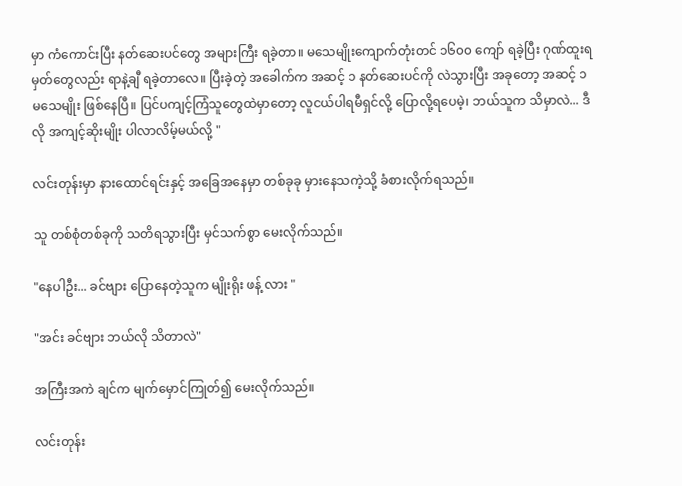မှာ ကံကောင်းပြီး နတ်ဆေးပင်တွေ အများကြီး ရခဲ့တာ။ မသေမျိုးကျောက်တုံးတင် ၁၆၀၀ ကျော် ရခဲ့ပြီး ဂုဏ်ထူးရမှတ်တွေလည်း ရာနဲ့ချီ ရခဲ့တာလေ။ ပြီးခဲ့တဲ့ အခေါက်က အဆင့် ၁ နတ်ဆေးပင်ကို လဲသွားပြီး အခုတော့ အဆင့် ၁ မသေမျိုး ဖြစ်နေပြီ။ ပြင်ပကျင့်ကြံသူတွေထဲမှာတော့ လူငယ်ပါရမီရှင်လို့ ပြောလို့ရပေမဲ့၊ ဘယ်သူက သိမှာလဲ... ဒီလို အကျင့်ဆိုးမျိုး ပါလာလိမ့်မယ်လို့ "

လင်းတုန်းမှာ နားထောင်ရင်းနှင့် အခြေအနေမှာ တစ်ခုခု မှားနေသကဲ့သို့ ခံစားလိုက်ရသည်။

သူ တစ်စုံတစ်ခုကို သတိရသွားပြီး မှင်သက်စွာ မေးလိုက်သည်။

"နေပါဦး... ခင်ဗျား ပြောနေတဲ့သူက မျိုးရိုး ဖန့် လား "

"အင်း ခင်ဗျား ဘယ်လို သိတာလဲ"

အကြီးအကဲ ချင်က မျက်မှောင်ကြုတ်၍ မေးလိုက်သည်။

လင်းတုန်း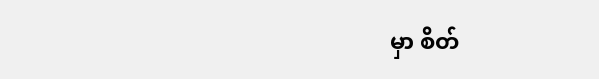မှာ စိတ်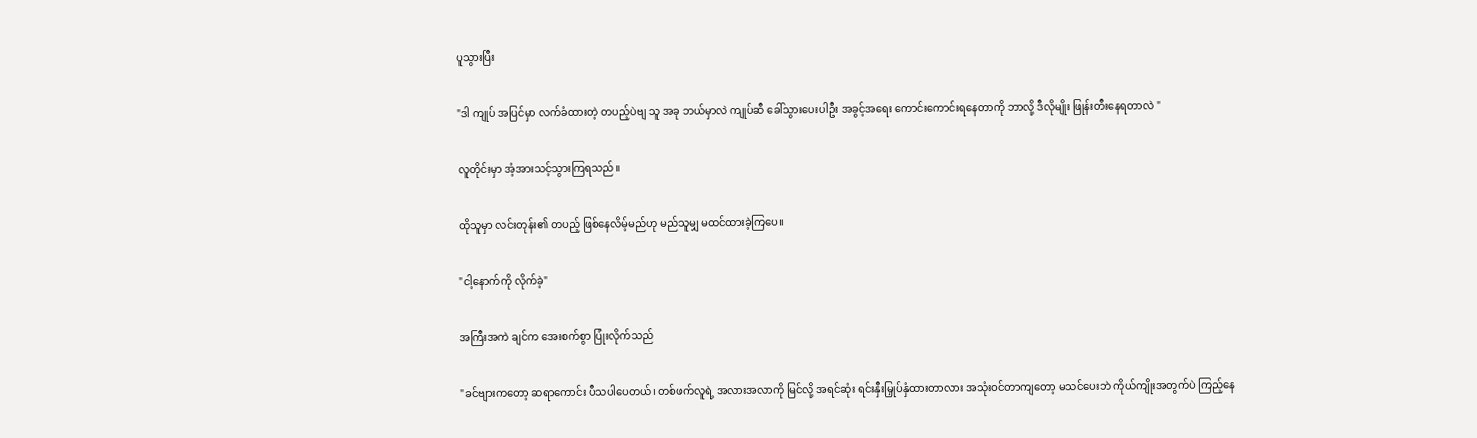ပူသွားပြီး

"ဒါ ကျုပ် အပြင်မှာ လက်ခံထားတဲ့ တပည့်ပဲဗျ သူ အခု ဘယ်မှာလဲ ကျုပ်ဆီ ခေါ်သွားပေးပါဦး အခွင့်အရေး ကောင်းကောင်းရနေတာကို ဘာလို့ ဒီလိုမျိုး ဖြုန်းတီးနေရတာလဲ "

လူတိုင်းမှာ အံ့အားသင့်သွားကြရသည်။

ထိုသူမှာ လင်းတုန်း၏ တပည့် ဖြစ်နေလိမ့်မည်ဟု မည်သူမျှ မထင်ထားခဲ့ကြပေ။

"ငါ့နောက်ကို လိုက်ခဲ့"

အကြီးအကဲ ချင်က အေးစက်စွာ ပြုံးလိုက်သည်

"ခင်ဗျားကတော့ ဆရာကောင်း ပီသပါပေတယ်၊ တစ်ဖက်လူရဲ့ အလားအလာကို မြင်လို့ အရင်ဆုံး ရင်းနှီးမြှုပ်နှံထားတာလား အသုံးဝင်တာကျတော့ မသင်ပေးဘဲ ကိုယ်ကျိုးအတွက်ပဲ ကြည့်နေ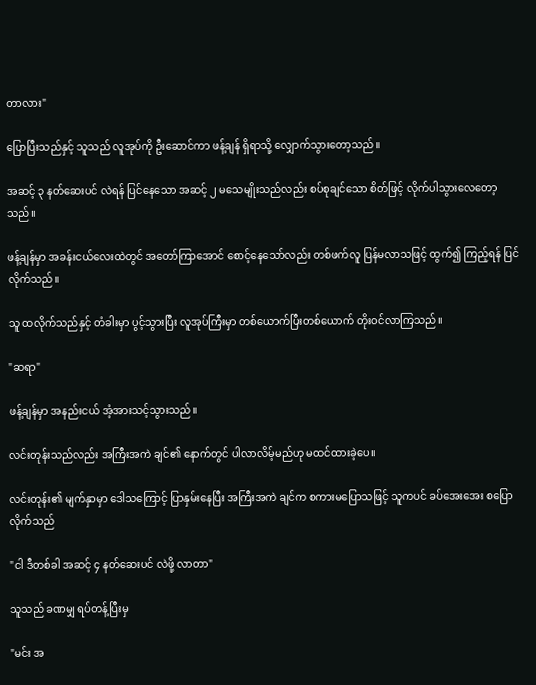တာလား"

ပြောပြီးသည်နှင့် သူသည် လူအုပ်ကို ဦးဆောင်ကာ ဖန့်ချန် ရှိရာသို့ လျှောက်သွားတော့သည်။

အဆင့် ၃ နတ်ဆေးပင် လဲရန် ပြင်နေသော အဆင့် ၂ မသေမျိုးသည်လည်း စပ်စုချင်သော စိတ်ဖြင့် လိုက်ပါသွားလေတော့သည်။

ဖန့်ချန်မှာ အခန်းငယ်လေးထဲတွင် အတော်ကြာအောင် စောင့်နေသော်လည်း တစ်ဖက်လူ ပြန်မလာသဖြင့် ထွက်၍ ကြည့်ရန် ပြင်လိုက်သည်။

သူ ထလိုက်သည်နှင့် တံခါးမှာ ပွင့်သွားပြီး လူအုပ်ကြီးမှာ တစ်ယောက်ပြီးတစ်ယောက် တိုးဝင်လာကြသည်။

"ဆရာ"

ဖန့်ချန်မှာ အနည်းငယ် အံ့အားသင့်သွားသည်။

လင်းတုန်းသည်လည်း အကြီးအကဲ ချင်၏ နောက်တွင် ပါလာလိမ့်မည်ဟု မထင်ထားခဲ့ပေ။

လင်းတုန်း၏ မျက်နှာမှာ ဒေါသကြောင့် ပြာနှမ်းနေပြီး အကြီးအကဲ ချင်က စကားမပြောသဖြင့် သူကပင် ခပ်အေးအေး စပြောလိုက်သည်

"ငါ ဒီတစ်ခါ အဆင့် ၄ နတ်ဆေးပင် လဲဖို့ လာတာ"

သူသည် ခဏမျှ ရပ်တန့်ပြီးမှ

"မင်း အ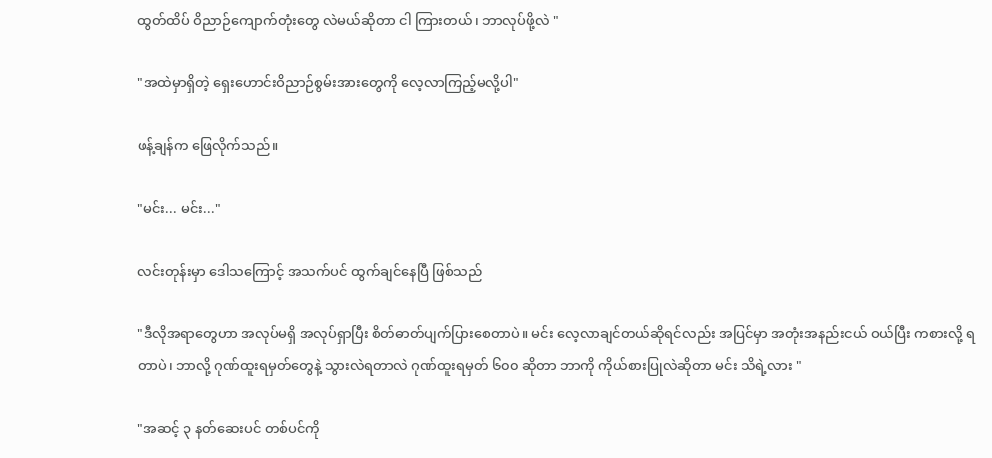ထွတ်ထိပ် ဝိညာဉ်ကျောက်တုံးတွေ လဲမယ်ဆိုတာ ငါ ကြားတယ်၊ ဘာလုပ်ဖို့လဲ "

"အထဲမှာရှိတဲ့ ရှေးဟောင်းဝိညာဉ်စွမ်းအားတွေကို လေ့လာကြည့်မလို့ပါ"

ဖန့်ချန်က ဖြေလိုက်သည်။

"မင်း... မင်း..."

လင်းတုန်းမှာ ဒေါသကြောင့် အသက်ပင် ထွက်ချင်နေပြီ ဖြစ်သည်

"ဒီလိုအရာတွေဟာ အလုပ်မရှိ အလုပ်ရှာပြီး စိတ်ဓာတ်ပျက်ပြားစေတာပဲ။ မင်း လေ့လာချင်တယ်ဆိုရင်လည်း အပြင်မှာ အတုံးအနည်းငယ် ဝယ်ပြီး ကစားလို့ ရတာပဲ၊ ဘာလို့ ဂုဏ်ထူးရမှတ်တွေနဲ့ သွားလဲရတာလဲ ဂုဏ်ထူးရမှတ် ၆၀၀ ဆိုတာ ဘာကို ကိုယ်စားပြုလဲဆိုတာ မင်း သိရဲ့လား "

"အဆင့် ၃ နတ်ဆေးပင် တစ်ပင်ကို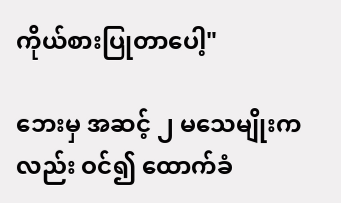ကိုယ်စားပြုတာပေါ့"

ဘေးမှ အဆင့် ၂ မသေမျိုးကလည်း ဝင်၍ ထောက်ခံ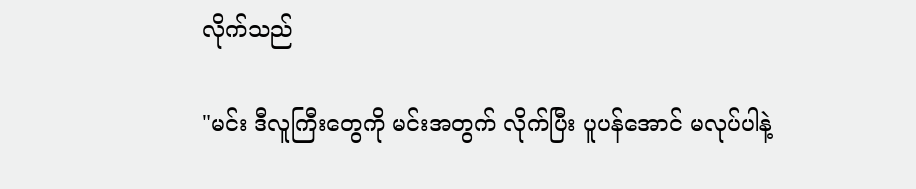လိုက်သည်

"မင်း ဒီလူကြီးတွေကို မင်းအတွက် လိုက်ပြီး ပူပန်အောင် မလုပ်ပါနဲ့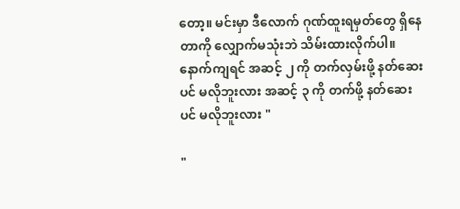တော့။ မင်းမှာ ဒီလောက် ဂုဏ်ထူးရမှတ်တွေ ရှိနေတာကို လျှောက်မသုံးဘဲ သိမ်းထားလိုက်ပါ။ နောက်ကျရင် အဆင့် ၂ ကို တက်လှမ်းဖို့ နတ်ဆေးပင် မလိုဘူးလား အဆင့် ၃ ကို တက်ဖို့ နတ်ဆေးပင် မလိုဘူးလား "

"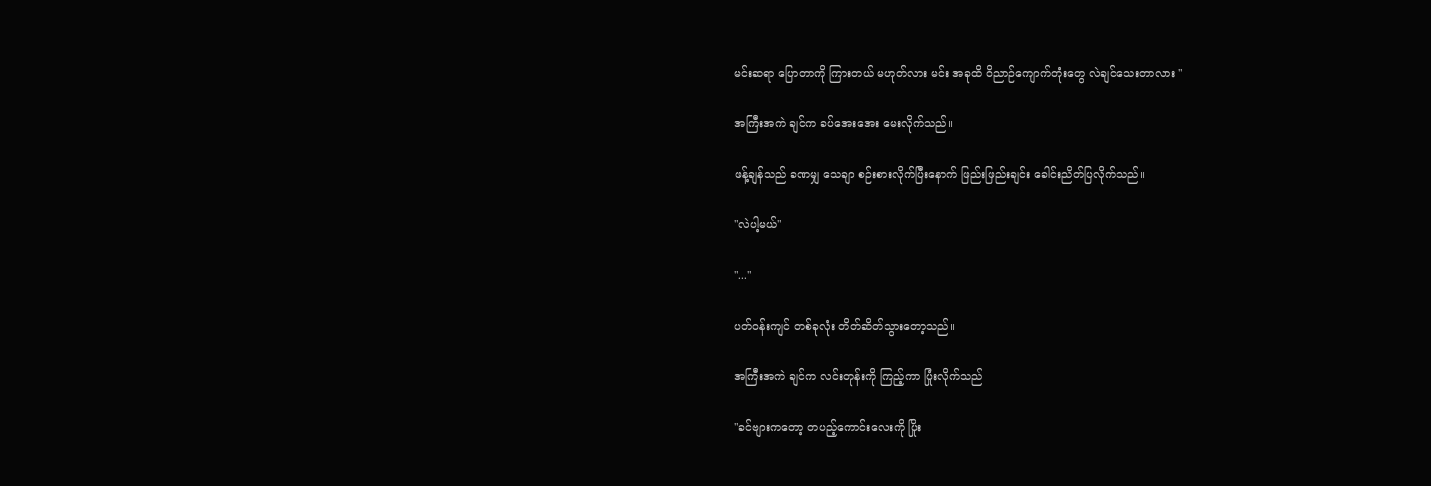မင်းဆရာ ပြောတာကို ကြားတယ် မဟုတ်လား မင်း အခုထိ ဝိညာဉ်ကျောက်တုံးတွေ လဲချင်သေးတာလား "

အကြီးအကဲ ချင်က ခပ်အေးအေး မေးလိုက်သည်။

ဖန့်ချန်သည် ခဏမျှ သေချာ စဉ်းစားလိုက်ပြီးနောက် ဖြည်းဖြည်းချင်း ခေါင်းညိတ်ပြလိုက်သည်။

"လဲပါ့မယ်"

"..."

ပတ်ဝန်းကျင် တစ်ခုလုံး တိတ်ဆိတ်သွားတော့သည်။

အကြီးအကဲ ချင်က လင်းတုန်းကို ကြည့်ကာ ပြုံးလိုက်သည်

"ခင်ဗျားကတော့ တပည့်ကောင်းလေးကို ပြိုး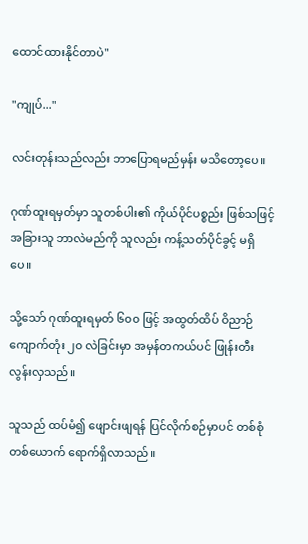ထောင်ထားနိုင်တာပဲ"

"ကျုပ်..."

လင်းတုန်းသည်လည်း ဘာပြောရမည်မှန်း မသိတော့ပေ။

ဂုဏ်ထူးရမှတ်မှာ သူတစ်ပါး၏ ကိုယ်ပိုင်ပစ္စည်း ဖြစ်သဖြင့် အခြားသူ ဘာလဲမည်ကို သူလည်း ကန့်သတ်ပိုင်ခွင့် မရှိပေ။

သို့သော် ဂုဏ်ထူးရမှတ် ၆၀၀ ဖြင့် အထွတ်ထိပ် ဝိညာဉ်ကျောက်တုံး ၂၀ လဲခြင်းမှာ အမှန်တကယ်ပင် ဖြုန်းတီးလွန်းလှသည်။

သူသည် ထပ်မံ၍ ဖျောင်းဖျရန် ပြင်လိုက်စဉ်မှာပင် တစ်စုံတစ်ယောက် ရောက်ရှိလာသည်။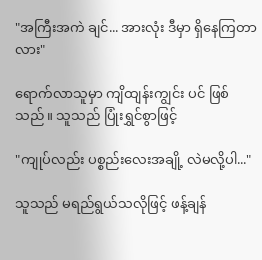"အကြီးအကဲ ချင်... အားလုံး ဒီမှာ ရှိနေကြတာလား"

ရောက်လာသူမှာ ကျိထျန်းကျွင်း ပင် ဖြစ်သည်။ သူသည် ပြုံးရွှင်စွာဖြင့်

"ကျုပ်လည်း ပစ္စည်းလေးအချို့ လဲမလို့ပါ..."

သူသည် မရည်ရွယ်သလိုဖြင့် ဖန့်ချန်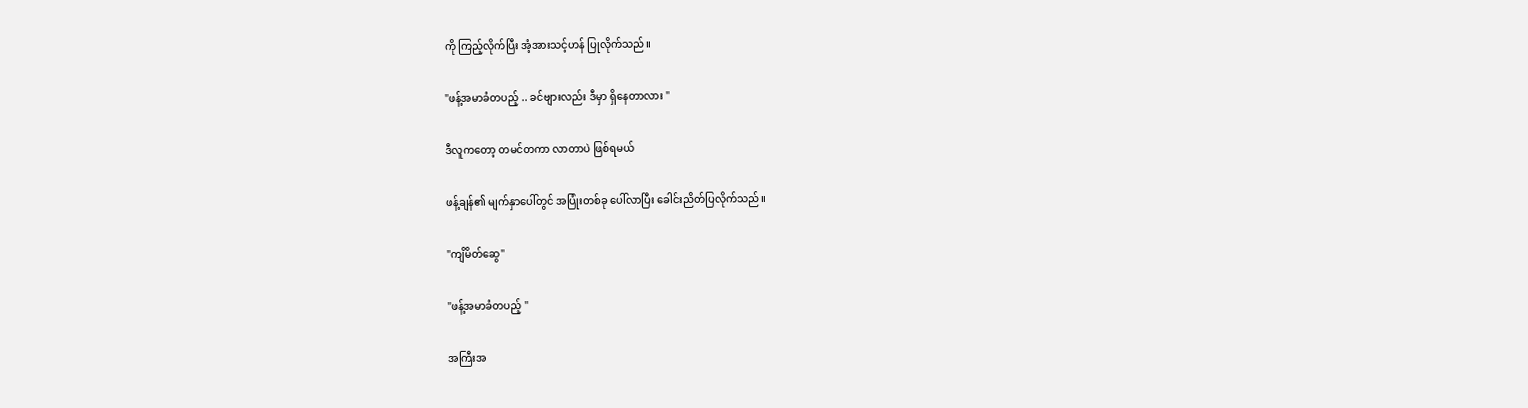ကို ကြည့်လိုက်ပြီး အံ့အားသင့်ဟန် ပြုလိုက်သည်။

"ဖန့်အမာခံတပည့် .. ခင်ဗျားလည်း ဒီမှာ ရှိနေတာလား "

ဒီလူကတော့ တမင်တကာ လာတာပဲ ဖြစ်ရမယ်

ဖန့်ချန်၏ မျက်နှာပေါ်တွင် အပြုံးတစ်ခု ပေါ်လာပြီး ခေါင်းညိတ်ပြလိုက်သည်။

"ကျိမိတ်ဆွေ"

"ဖန့်အမာခံတပည့် "

အကြီးအ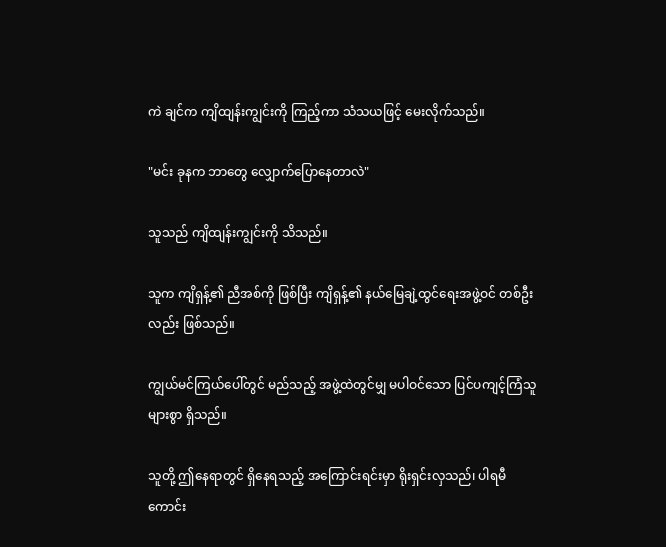ကဲ ချင်က ကျိထျန်းကျွင်းကို ကြည့်ကာ သံသယဖြင့် မေးလိုက်သည်။

"မင်း ခုနက ဘာတွေ လျှောက်ပြောနေတာလဲ"

သူသည် ကျိထျန်းကျွင်းကို သိသည်။

သူက ကျိရှန့်၏ ညီအစ်ကို ဖြစ်ပြီး ကျိရှန့်၏ နယ်မြေချဲ့ထွင်ရေးအဖွဲ့ဝင် တစ်ဦးလည်း ဖြစ်သည်။

ကျွယ်မင်ကြယ်ပေါ်တွင် မည်သည့် အဖွဲ့ထဲတွင်မျှ မပါဝင်သော ပြင်ပကျင့်ကြံသူများစွာ ရှိသည်။

သူတို့ ဤနေရာတွင် ရှိနေရသည့် အကြောင်းရင်းမှာ ရိုးရှင်းလှသည်၊ ပါရမီ ကောင်း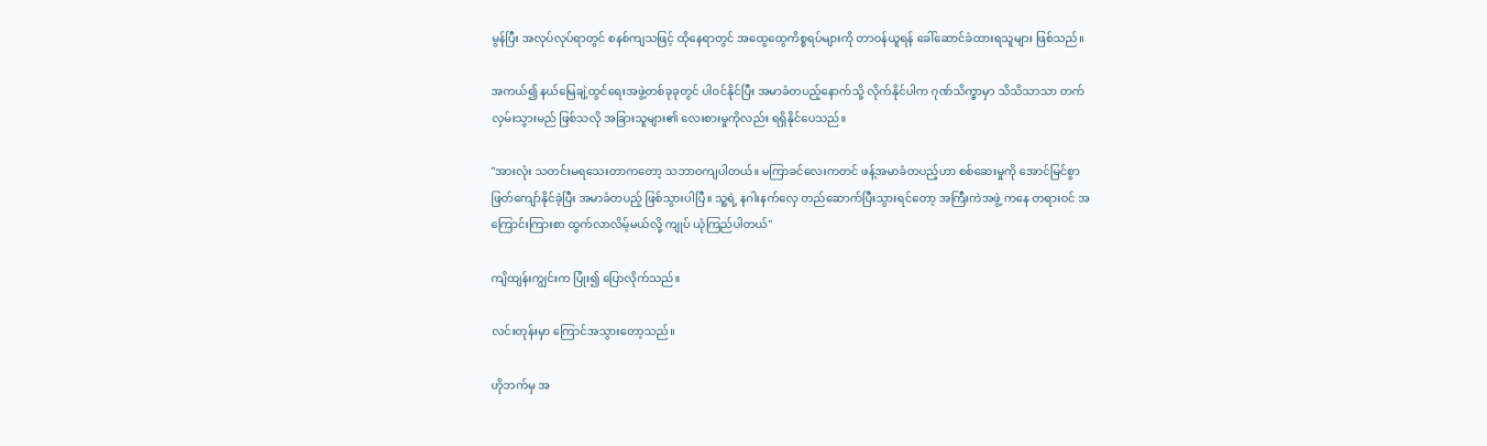မွန်ပြီး အလုပ်လုပ်ရာတွင် စနစ်ကျသဖြင့် ထိုနေရာတွင် အထွေထွေကိစ္စရပ်များကို တာဝန်ယူရန် ခေါ်ဆောင်ခံထားရသူများ ဖြစ်သည်။

အကယ်၍ နယ်မြေချဲ့ထွင်ရေးအဖွဲ့တစ်ခုခုတွင် ပါဝင်နိုင်ပြီး အမာခံတပည့်နောက်သို့ လိုက်နိုင်ပါက ဂုဏ်သိက္ခာမှာ သိသိသာသာ တက်လှမ်းသွားမည် ဖြစ်သလို အခြားသူများ၏ လေးစားမှုကိုလည်း ရရှိနိုင်ပေသည်။

"အားလုံး သတင်းမရသေးတာကတော့ သဘာဝကျပါတယ်။ မကြာခင်လေးကတင် ဖန့်အမာခံတပည့်ဟာ စစ်ဆေးမှုကို အောင်မြင်စွာ ဖြတ်ကျော်နိုင်ခဲ့ပြီး အမာခံတပည့် ဖြစ်သွားပါပြီ။ သူ့ရဲ့ နဂါးနက်လှေ တည်ဆောက်ပြီးသွားရင်တော့ အကြီးကဲအဖွဲ့ ကနေ တရားဝင် အကြောင်းကြားစာ ထွက်လာလိမ့်မယ်လို့ ကျုပ် ယုံကြည်ပါတယ်"

ကျိထျန်းကျွင်းက ပြုံး၍ ပြောလိုက်သည်။

လင်းတုန်းမှာ ကြောင်အသွားတော့သည်။

ဟိုဘက်မှ အ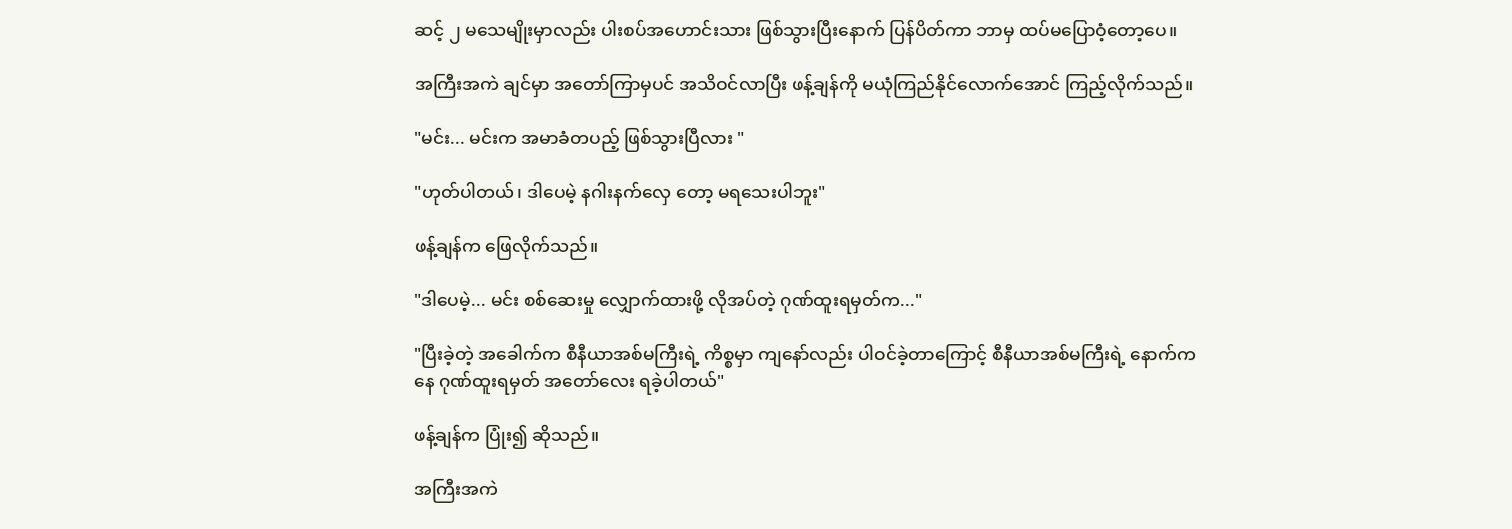ဆင့် ၂ မသေမျိုးမှာလည်း ပါးစပ်အဟောင်းသား ဖြစ်သွားပြီးနောက် ပြန်ပိတ်ကာ ဘာမှ ထပ်မပြောဝံ့တော့ပေ။

အကြီးအကဲ ချင်မှာ အတော်ကြာမှပင် အသိဝင်လာပြီး ဖန့်ချန်ကို မယုံကြည်နိုင်လောက်အောင် ကြည့်လိုက်သည်။

"မင်း... မင်းက အမာခံတပည့် ဖြစ်သွားပြီလား "

"ဟုတ်ပါတယ်၊ ဒါပေမဲ့ နဂါးနက်လှေ တော့ မရသေးပါဘူး"

ဖန့်ချန်က ဖြေလိုက်သည်။

"ဒါပေမဲ့... မင်း စစ်ဆေးမှု လျှောက်ထားဖို့ လိုအပ်တဲ့ ဂုဏ်ထူးရမှတ်က..."

"ပြီးခဲ့တဲ့ အခေါက်က စီနီယာအစ်မကြီးရဲ့ ကိစ္စမှာ ကျနော်လည်း ပါဝင်ခဲ့တာကြောင့် စီနီယာအစ်မကြီးရဲ့ နောက်ကနေ ဂုဏ်ထူးရမှတ် အတော်လေး ရခဲ့ပါတယ်"

ဖန့်ချန်က ပြုံး၍ ဆိုသည်။

အကြီးအကဲ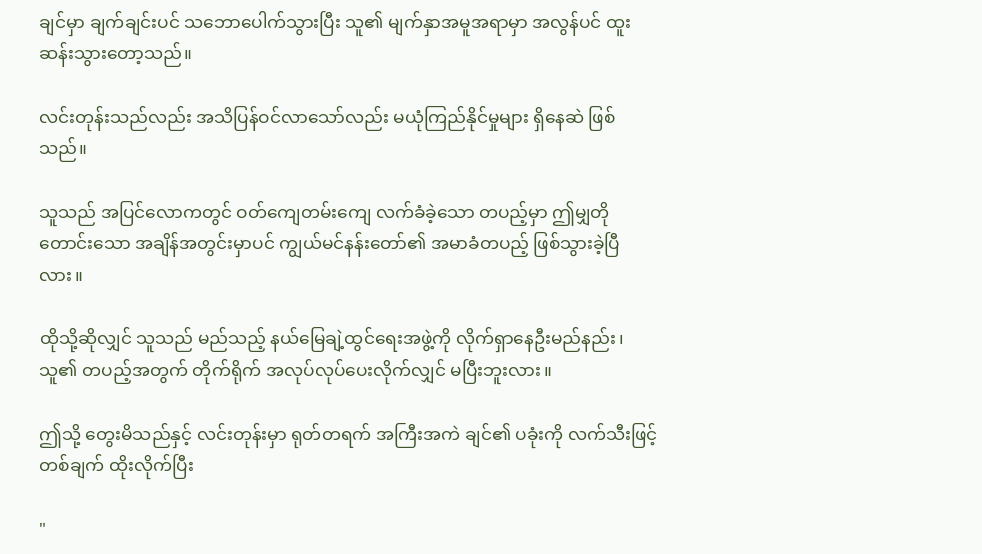ချင်မှာ ချက်ချင်းပင် သဘောပေါက်သွားပြီး သူ၏ မျက်နှာအမူအရာမှာ အလွန်ပင် ထူးဆန်းသွားတော့သည်။

လင်းတုန်းသည်လည်း အသိပြန်ဝင်လာသော်လည်း မယုံကြည်နိုင်မှုများ ရှိနေဆဲ ဖြစ်သည်။

သူသည် အပြင်လောကတွင် ဝတ်ကျေတမ်းကျေ လက်ခံခဲ့သော တပည့်မှာ ဤမျှတိုတောင်းသော အချိန်အတွင်းမှာပင် ကျွယ်မင်နန်းတော်၏ အမာခံတပည့် ဖြစ်သွားခဲ့ပြီလား။

ထိုသို့ဆိုလျှင် သူသည် မည်သည့် နယ်မြေချဲ့ထွင်ရေးအဖွဲ့ကို လိုက်ရှာနေဦးမည်နည်း၊ သူ၏ တပည့်အတွက် တိုက်ရိုက် အလုပ်လုပ်ပေးလိုက်လျှင် မပြီးဘူးလား။

ဤသို့ တွေးမိသည်နှင့် လင်းတုန်းမှာ ရုတ်တရက် အကြီးအကဲ ချင်၏ ပခုံးကို လက်သီးဖြင့် တစ်ချက် ထိုးလိုက်ပြီး

"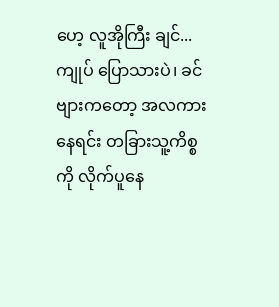ဟေ့ လူအိုကြီး ချင်... ကျုပ် ပြောသားပဲ၊ ခင်ဗျားကတော့ အလကားနေရင်း တခြားသူ့ကိစ္စကို လိုက်ပူနေ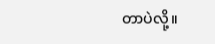တာပဲလို့။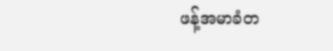ဖန့်အမာခံတ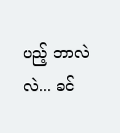ပည့် ဘာလဲလဲ... ခင်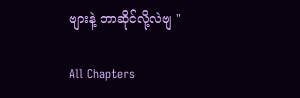ဗျားနဲ့ ဘာဆိုင်လို့လဲဗျ "

All Chapters